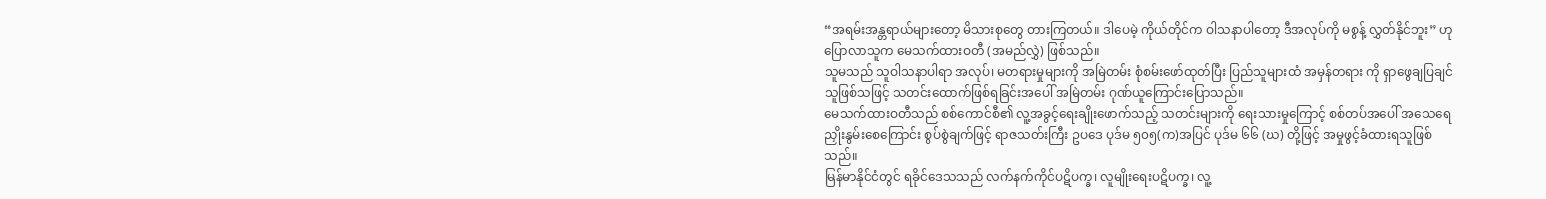“အရမ်းအန္တရာယ်များတော့ မိသားစုတွေ တားကြတယ်။ ဒါပေမဲ့ ကိုယ်တိုင်က ဝါသနာပါတော့ ဒီအလုပ်ကို မစွန့် လွှတ်နိုင်ဘူး” ဟု ပြောလာသူက မေသက်ထားဝတီ (အမည်လွှဲ) ဖြစ်သည်။
သူမသည် သူဝါသနာပါရာ အလုပ်၊ မတရားမှုများကို အမြဲတမ်း စုံစမ်းဖော်ထုတ်ပြီး ပြည်သူများထံ အမှန်တရား ကို ရှာဖွေချပြချင်သူဖြစ်သဖြင့် သတင်းထောက်ဖြစ်ရခြင်းအပေါ် အမြဲတမ်း ဂုဏ်ယူကြောင်းပြောသည်။
မေသက်ထားဝတီသည် စစ်ကောင်စီ၏ လူ့အခွင့်ရေးချိုးဖောက်သည့် သတင်းများကို ရေးသားမှုကြောင့် စစ်တပ်အပေါ် အသေရေညှိုးနွမ်းစေကြောင်း စွပ်စွဲချက်ဖြင့် ရာဇသတ်းကြီး ဥပဒေ ပုဒ်မ ၅၀၅(က)အပြင် ပုဒ်မ ၆၆ (ဃ) တို့ဖြင့် အမှုဖွင့်ခံထားရသူဖြစ်သည်။
မြန်မာနိုင်ငံတွင် ရခိုင်ဒေသသည် လက်နက်ကိုင်ပဋိပက္ခ၊ လူမျိုးရေးပဋိပက္ခ၊ လူ့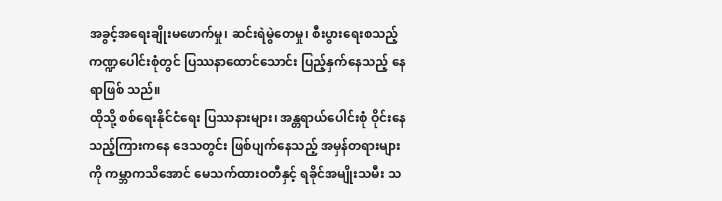အခွင့်အရေးချိုးမဖောက်မှု၊ ဆင်းရဲမွဲတေမှု၊ စီးပွားရေးစသည့် ကဏ္ဍပေါင်းစုံတွင် ပြဿနာထောင်သောင်း ပြည့်နှက်နေသည့် နေရာဖြစ် သည်။
ထိုသို့ စစ်ရေးနိုင်ငံရေး ပြဿနားများ၊ အန္တရာယ်ပေါင်းစုံ ဝိုင်းနေသည့်ကြားကနေ ဒေသတွင်း ဖြစ်ပျက်နေသည့် အမှန်တရားများကို ကမ္ဘာကသိအောင် မေသက်ထားဝတီနှင့် ရခိုင်အမျိုးသမီး သ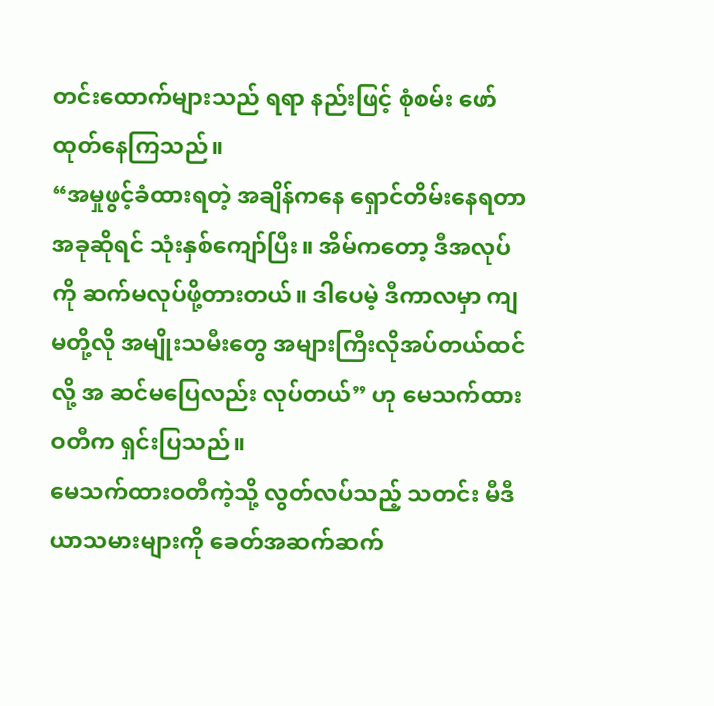တင်းထောက်များသည် ရရာ နည်းဖြင့် စုံစမ်း ဖော်ထုတ်နေကြသည်။
“အမှုဖွင့်ခံထားရတဲ့ အချိန်ကနေ ရှောင်တိမ်းနေရတာ အခုဆိုရင် သုံးနှစ်ကျော်ပြီး။ အိမ်ကတော့ ဒီအလုပ်ကို ဆက်မလုပ်ဖို့တားတယ်။ ဒါပေမဲ့ ဒီကာလမှာ ကျမတို့လို အမျိုးသမီးတွေ အများကြီးလိုအပ်တယ်ထင်လို့ အ ဆင်မပြေလည်း လုပ်တယ်” ဟု မေသက်ထားဝတီက ရှင်းပြသည်။
မေသက်ထားဝတီကဲ့သို့ လွတ်လပ်သည့် သတင်း မီဒီယာသမားများကို ခေတ်အဆက်ဆက်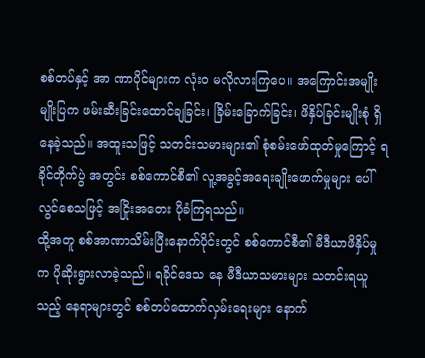စစ်တပ်နှင့် အာ ဏာပိုင်များက လုံးဝ မလိုလားကြပေ။ အကြောင်းအမျိုးမျိုးပြက ဖမ်းဆီးခြင်းထောင်ချခြင်း၊ ခြိမ်းခြောက်ခြင်း၊ ဖိနှိပ်ခြင်းမျိုးစုံ ရှိနေခဲ့သည်။ အထူးသဖြင့် သတင်းသမားများ၏ စုံစမ်းဖော်ထုတ်မှုကြောင့် ရခိုင်တိုက်ပွဲ အတွင်း စစ်ကောင်စီ၏ လူ့အခွင့်အရေးချိုးဖောက်မှုများ ပေါ်လွင်စေသဖြင့် အငြိုးအတေး ပိုခံကြရသည်။
ထို့အတူ စစ်အာဏာသိမ်းပြီးနောက်ပိုင်းတွင် စစ်ကောင်စီ၏ မီဒီယာဖိနှိပ်မှုက ပိုဆိုးရွားလာခဲ့သည်။ ရခိုင်ဒေသ နေ မီဒီယာသမားများ သတင်းရယူသည့် နေရာများတွင် စစ်တပ်ထောက်လှမ်းရေးများ နောက်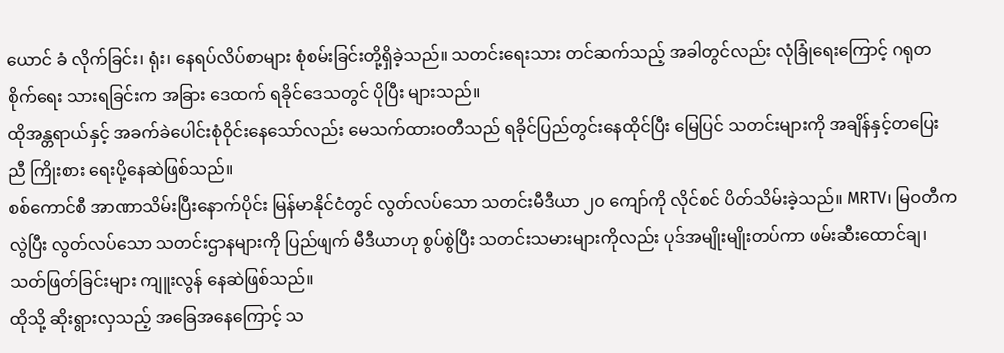ယောင် ခံ လိုက်ခြင်း၊ ရုံး၊ နေရပ်လိပ်စာများ စုံစမ်းခြင်းတို့ရှိခဲ့သည်။ သတင်းရေးသား တင်ဆက်သည့် အခါတွင်လည်း လုံခြုံရေးကြောင့် ဂရုတစိုက်ရေး သားရခြင်းက အခြား ဒေထက် ရခိုင်ဒေသတွင် ပိုပြီး များသည်။
ထိုအန္တရာယ်နှင့် အခက်ခဲပေါင်းစုံဝိုင်းနေသော်လည်း မေသက်ထားဝတီသည် ရခိုင်ပြည်တွင်းနေထိုင်ပြီး မြေပြင် သတင်းများကို အချိန်နှင့်တပြေးညီ ကြိုးစား ရေးပို့နေဆဲဖြစ်သည်။
စစ်ကောင်စီ အာဏာသိမ်းပြီးနောက်ပိုင်း မြန်မာနိုင်ငံတွင် လွတ်လပ်သော သတင်းမီဒီယာ ၂၀ ကျော်ကို လိုင်စင် ပိတ်သိမ်းခဲ့သည်။ MRTV၊ မြဝတီကလွဲပြီး လွတ်လပ်သော သတင်းဌာနများကို ပြည်ဖျက် မီဒီယာဟု စွပ်စွဲပြီး သတင်းသမားများကိုလည်း ပုဒ်အမျိုးမျိုးတပ်ကာ ဖမ်းဆီးထောင်ချ၊ သတ်ဖြတ်ခြင်းများ ကျူးလွန် နေဆဲဖြစ်သည်။
ထိုသို့ ဆိုးရွားလှသည့် အခြေအနေကြောင့် သ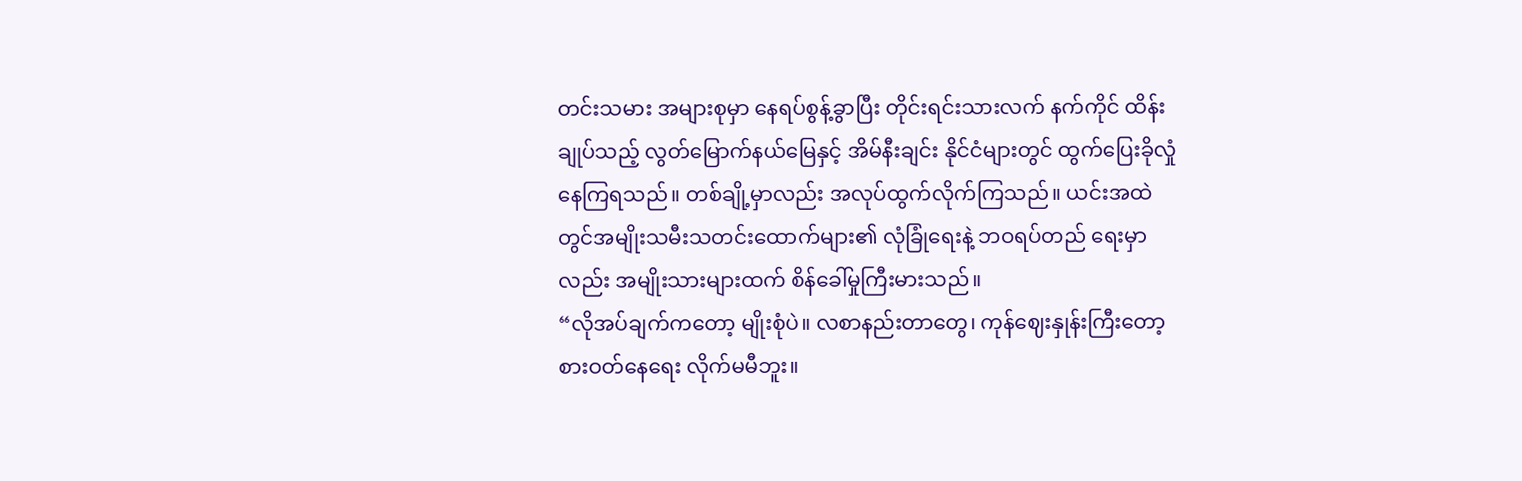တင်းသမား အများစုမှာ နေရပ်စွန့်ခွာပြီး တိုင်းရင်းသားလက် နက်ကိုင် ထိန်းချုပ်သည့် လွတ်မြောက်နယ်မြေနှင့် အိမ်နီးချင်း နိုင်ငံများတွင် ထွက်ပြေးခိုလှုံနေကြရသည်။ တစ်ချို့မှာလည်း အလုပ်ထွက်လိုက်ကြသည်။ ယင်းအထဲတွင်အမျိုးသမီးသတင်းထောက်များ၏ လုံခြုံရေးနဲ့ ဘဝရပ်တည် ရေးမှာလည်း အမျိုးသားများထက် စိန်ခေါ်မှုကြီးမားသည်။
“လိုအပ်ချက်ကတော့ မျိုးစုံပဲ။ လစာနည်းတာတွေ၊ ကုန်ဈေးနှုန်းကြီးတော့ စားဝတ်နေရေး လိုက်မမီဘူး။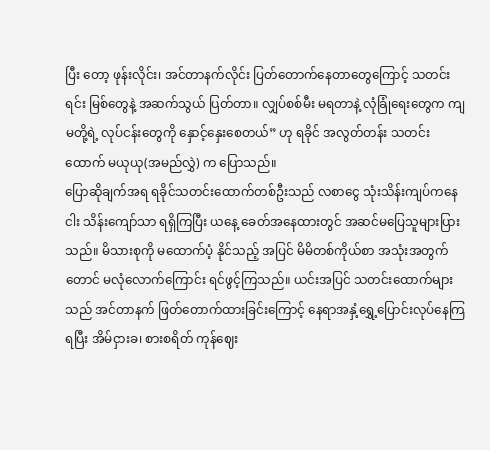ပြီး တော့ ဖုန်းလိုင်း၊ အင်တာနက်လိုင်း ပြတ်တောက်နေတာတွေကြောင့် သတင်းရင်း မြစ်တွေနဲ့ အဆက်သွယ် ပြတ်တာ။ လျှပ်စစ်မီး မရတာနဲ့ လုံခြုံရေးတွေက ကျမတို့ရဲ့ လုပ်ငန်းတွေကို နှောင့်နှေးစေတယ်” ဟု ရခိုင် အလွတ်တန်း သတင်းထောက် မယုယု(အမည်လွှဲ) က ပြောသည်။
ပြောဆိုချက်အရ ရခိုင်သတင်းထောက်တစ်ဦးသည် လစာငွေ သုံးသိန်းကျပ်ကနေ ငါး သိန်းကျော်သာ ရရှိကြပြီး ယနေ့ ခေတ်အနေထားတွင် အဆင်မပြေသူများပြားသည်။ မိသားစုကို မထောက်ပံ့ နိုင်သည့် အပြင် မိမိတစ်ကိုယ်စာ အသုံးအတွက်တောင် မလုံလောက်ကြောင်း ရင်ဖွင့်ကြသည်။ ယင်းအပြင် သတင်းထောက်များသည် အင်တာနက် ဖြတ်တောက်ထားခြင်းကြောင့် နေရာအနှံ့ရွှေ့ပြောင်းလုပ်နေကြရပြီး အိမ်ငှားခ၊ စားစရိတ် ကုန်ဈေး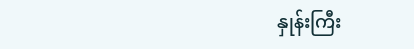နှုန်းကြီး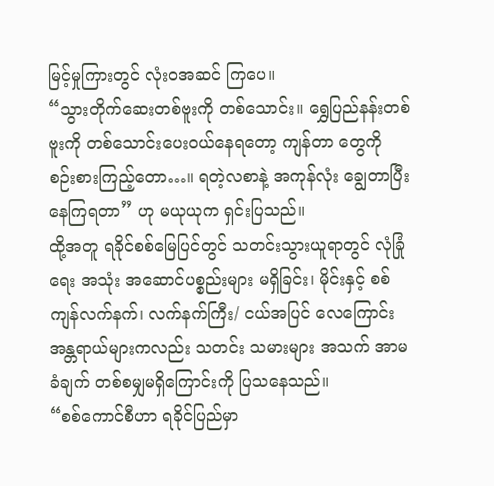မြင့်မှုကြားတွင် လုံးဝအဆင် ကြပေ။
“သွားတိုက်ဆေးတစ်ဗူးကို တစ်သောင်း။ ရွှေပြည်နန်းတစ်ဗူးကို တစ်သောင်းပေးဝယ်နေရတော့ ကျန်တာ တွေကို စဉ်းစားကြည့်တော…။ ရတဲ့လစာနဲ့ အကုန်လုံး ချွေတာပြီး နေကြရတာ” ဟု မယုယုက ရှင်းပြသည်။
ထို့အတူ ရခိုင်စစ်မြေပြင်တွင် သတင်းသွားယူရာတွင် လုံခြုံရေး အသုံး အဆောင်ပစ္စည်းများ မရှိခြင်း၊ မိုင်းနှင့် စစ် ကျန်လက်နက်၊ လက်နက်ကြီး/ ငယ်အပြင် လေကြောင်း အန္တရာယ်များကလည်း သတင်း သမားများ အသက် အာမခံချက် တစ်စမျှမရှိကြောင်းကို ပြသနေသည်။
“စစ်ကောင်စီဟာ ရခိုင်ပြည်မှာ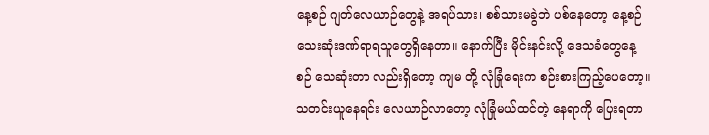နေ့စဉ် ဂျတ်လေယာဉ်တွေနဲ့ အရပ်သား၊ စစ်သားမခွဲဘဲ ပစ်နေတော့ နေ့စဉ် သေးဆုံးဒဏ်ရာရသူတွေရှိနေတာ။ နောက်ပြီး မိုင်းနင်းလို့ ဒေသခံတွေနေ့စဉ် သေဆုံးတာ လည်းရှိတော့ ကျမ တို့ လုံခြုံရေးက စဉ်းစားကြည့်ပေတော့။ သတင်းယူနေရင်း လေယာဉ်လာတော့ လုံခြုံမယ်ထင်တဲ့ နေရာကို ပြေးရတာ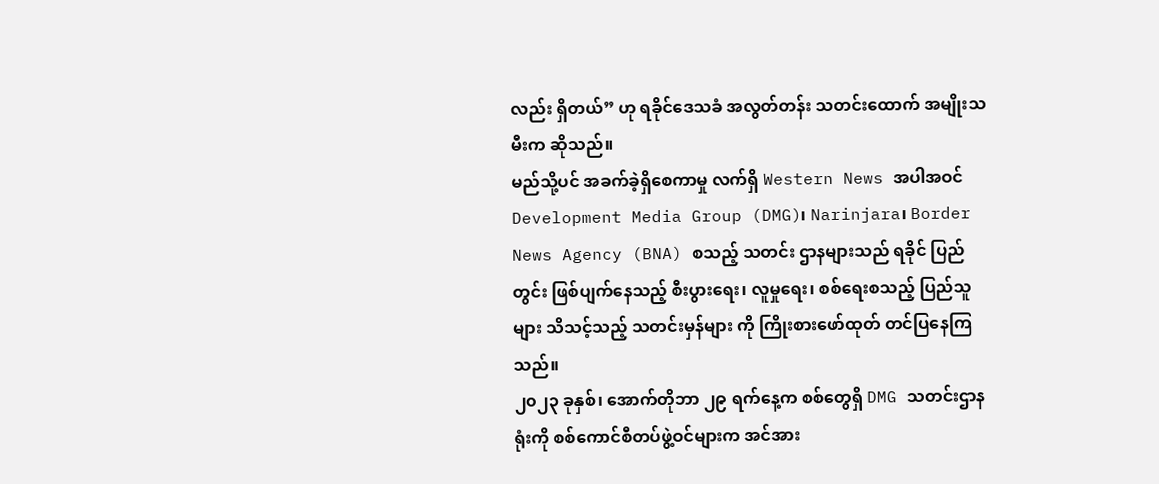လည်း ရှိတယ်” ဟု ရခိုင်ဒေသခံ အလွတ်တန်း သတင်းထောက် အမျိုးသမီးက ဆိုသည်။
မည်သို့ပင် အခက်ခဲ့ရှိစေကာမှု လက်ရှိ Western News အပါအဝင် Development Media Group (DMG)၊ Narinjara၊ Border News Agency (BNA) စသည့် သတင်း ဌာနများသည် ရခိုင် ပြည်တွင်း ဖြစ်ပျက်နေသည့် စီးပွားရေး၊ လူမှုရေး၊ စစ်ရေးစသည့် ပြည်သူများ သိသင့်သည့် သတင်းမှန်များ ကို ကြိုးစားဖော်ထုတ် တင်ပြနေကြသည်။
၂၀၂၃ ခုနှစ်၊ အောက်တိုဘာ ၂၉ ရက်နေ့က စစ်တွေရှိ DMG သတင်းဌာနရုံးကို စစ်ကောင်စီတပ်ဖွဲ့ဝင်များက အင်အား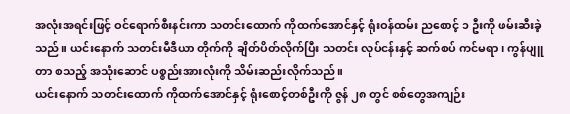အလုံးအရင်းဖြင့် ဝင်ရောက်စီးနင်းကာ သတင်းထောက် ကိုထက်အောင်နှင့် ရုံးဝန်ထမ်း ညစောင့် ၁ ဦးကို ဖမ်းဆီးခဲ့သည်။ ယင်းနောက် သတင်းမီဒီယာ တိုက်ကို ချိတ်ပိတ်လိုက်ပြီး သတင်း လုပ်ငန်းနှင့် ဆက်စပ် ကင်မရာ၊ ကွန်ပျူတာ စသည့် အသုံးဆောင် ပစ္စည်းအားလုံးကို သိမ်းဆည်းလိုက်သည်။
ယင်းနောက် သတင်းထောက် ကိုထက်အောင်နှင့် ရုံးစောင့်တစ်ဦးကို ဇွန် ၂၈ တွင် စစ်တွေအကျဉ်း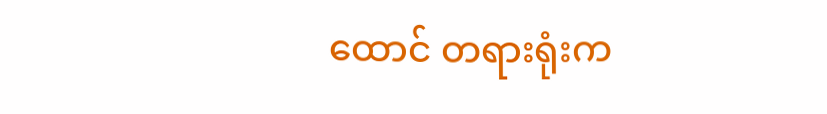ထောင် တရားရုံးက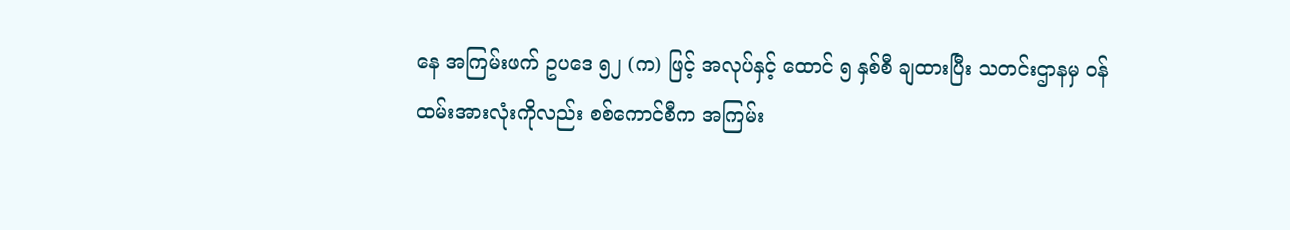နေ အကြမ်းဖက် ဥပဒေ ၅၂ (က) ဖြင့် အလုပ်နှင့် ထောင် ၅ နှစ်စီ ချထားပြီး သတင်းဌာနမှ ဝန် ထမ်းအားလုံးကိုလည်း စစ်ကောင်စီက အကြမ်း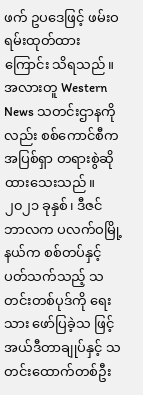ဖက် ဥပဒေဖြင့် ဖမ်းဝရမ်းထုတ်ထားကြောင်း သိရသည်။
အလားတူ Western News သတင်းဌာနကိုလည်း စစ်ကောင်စီက အပြစ်ရှာ တရားစွဲဆိုထားသေးသည်။ ၂၀၂၁ ခုနှစ်၊ ဒီဇင်ဘာလက ပလက်ဝမြို့နယ်က စစ်တပ်နှင့် ပတ်သက်သည့် သတင်းတစ်ပုဒ်ကို ရေးသား ဖော်ပြခဲ့သ ဖြင့် အယ်ဒီတာချုပ်နှင့် သတင်းထောက်တစ်ဦး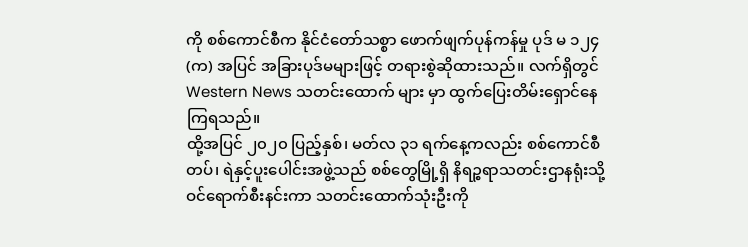ကို စစ်ကောင်စီက နိုင်ငံတော်သစ္စာ ဖောက်ဖျက်ပုန်ကန်မှု ပုဒ် မ ၁၂၄ (က) အပြင် အခြားပုဒ်မများဖြင့် တရားစွဲဆိုထားသည်။ လက်ရှိတွင် Western News သတင်းထောက် များ မှာ ထွက်ပြေးတိမ်းရှောင်နေကြရသည်။
ထို့အပြင် ၂၀၂၀ ပြည့်နှစ်၊ မတ်လ ၃၁ ရက်နေ့ကလည်း စစ်ကောင်စီတပ်၊ ရဲနှင့်ပူးပေါင်းအဖွဲ့သည် စစ်တွေမြို့ရှိ နိရဉ္စရာသတင်းဌာနရုံးသို့ ဝင်ရောက်စီးနင်းကာ သတင်းထောက်သုံးဦးကို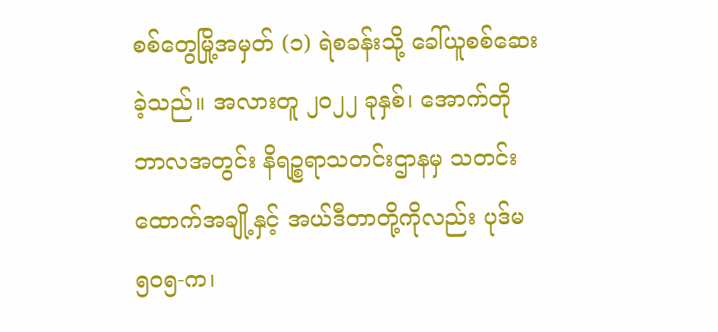စစ်တွေမြို့အမှတ် (၁) ရဲစခန်းသို့ ခေါ်ယူစစ်ဆေးခဲ့သည်။ အလားတူ ၂၀၂၂ ခုနှစ်၊ အောက်တိုဘာလအတွင်း နိရဉ္စရာသတင်းဌာနမှ သတင်း ထောက်အချို့နှင့် အယ်ဒီတာတို့ကိုလည်း ပုဒ်မ ၅၀၅-က၊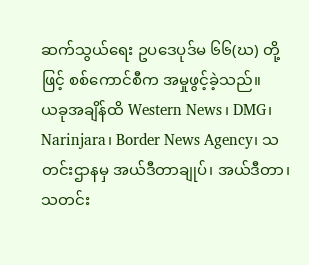ဆက်သွယ်ရေး ဥပဒေပုဒ်မ ၆၆(ဃ) တို့ဖြင့် စစ်ကောင်စီက အမှုဖွင့်ခဲ့သည်။
ယခုအချိန်ထိ Western News၊ DMG၊ Narinjara၊ Border News Agency၊ သတင်းဌာနမှ အယ်ဒီတာချုပ်၊ အယ်ဒီတာ၊ သတင်း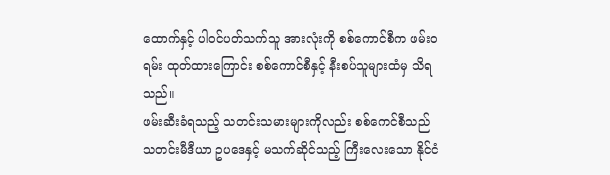ထောက်နှင့် ပါဝင်ပတ်သက်သူ အားလုံးကို စစ်ကောင်စီက ဖမ်းဝရမ်း ထုတ်ထားကြောင်း စစ်ကောင်စီနှင့် နီးစပ်သူများထံမှ သိရသည်။
ဖမ်းဆီးခံရသည့် သတင်းသမားများကိုလည်း စစ်ကေင်စီသည် သတင်းမီဒီယာ ဥပဒေနှင့် မသက်ဆိုင်သည့် ကြီးလေးသော နိုင်ငံ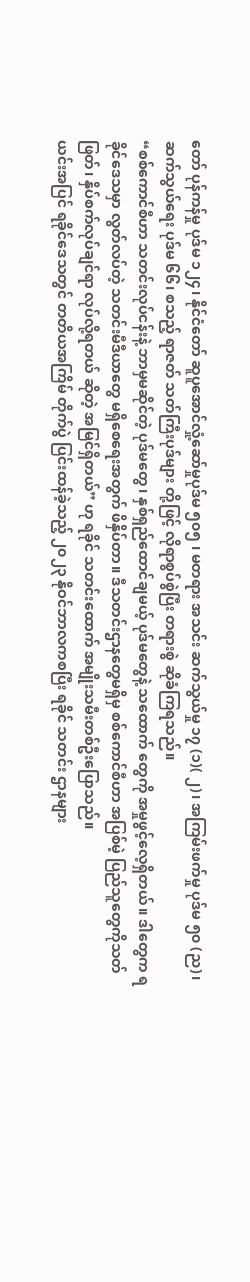တော် ပုန်ကန်မှု ပုဒ်မ ၁၂၄၊ နိုင်ငံတော် ဆူပူအောင်လှုံ့ဆော်မှုပုဒ်မ ၅၀၅ ၊ မတရား အသင်း ဆက်သွယ်မှု ၁၇ (၁)( ၂)၊ အကြမ်းဖက်မှု ပုဒ်မ ၅၀ (ည)၊ ဆက်သွယ်ရေး ပုဒ်မ ၆၆၊ စသည့် ရာဇတ် သတ်ကြီးပုဒ်များ တို့ဖြင့် လိုရာစွပ်စွဲပြီး တရားစွဲ ဆိုခံကြရသည်။
“စစ်ကောင်စီဟာ သတင်းလုပ်ငန်းနဲ့ ဘာမှမဆိုင်တဲ့ ပုဒ်မတွေ၊ နှစ်ရှည်ထောင်ချမယ့် ပုဒ်မတွေနဲ့ သထောက် တွေကို အမှုဖွင့်လေ့ရှိတယ်။ ဒါတွေက ရခိုင်ဒေသမှာ လွတ်လပ်တဲ့ သတင်းမီဒီယာတွေ မရှိစေရေးအတွက် ဖိနှိပ်တာ။ ဒီသတင်းဌာနတွေမရှိမှ စစ်ကောင်စီဟာ အပြစ်မဲ့ ပြည်သူတွေကိုသတ်ဖြတ်၊ နှိပ်စက်လုပ်ချင်ရာ လုပ်လို့ရတယ် ဆိုတဲ့ အမြင်ရှိတယ်” ဟု ရခိုင် သတင်းထောက် အမျိုးသမီးတစ်ဦးပြောသည်။
ယင်းအပြင် ရခိုင်ဒေသတွင် တတိယအကြိမ် တိုက်ပွဲ ပြင်းထန်ခဲ့သည့် ၂၀၂၃ နိုဝင်ဘာလကစပြီး ရခိုင် သတင်း ဌာနများ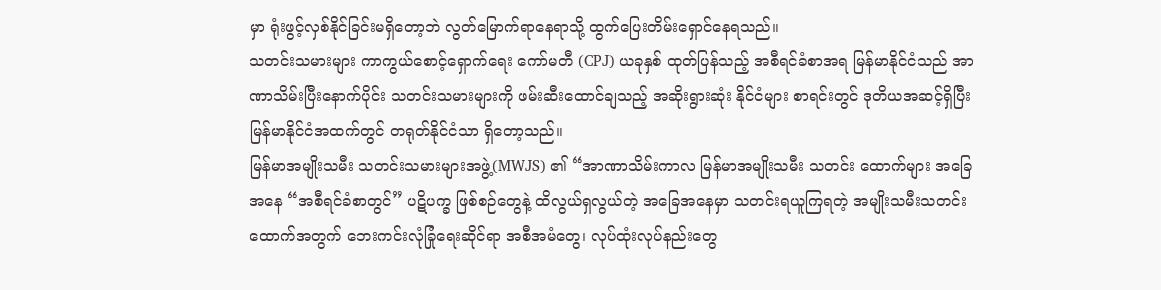မှာ ရုံးဖွင့်လှစ်နိုင်ခြင်းမရှိတော့ဘဲ လွတ်မြောက်ရာနေရာသို့ ထွက်ပြေးတိမ်းရှောင်နေရသည်။
သတင်းသမားများ ကာကွယ်စောင့်ရှောက်ရေး ကော်မတီ (CPJ) ယခုနှစ် ထုတ်ပြန်သည့် အစီရင်ခံစာအရ မြန်မာနိုင်ငံသည် အာဏာသိမ်းပြီးနောက်ပိုင်း သတင်းသမားများကို ဖမ်းဆီးထောင်ချသည့် အဆိုးရွားဆုံး နိုင်ငံများ စာရင်းတွင် ဒုတိယအဆင့်ရှိပြီး မြန်မာနိုင်ငံအထက်တွင် တရုတ်နိုင်ငံသာ ရှိတော့သည်။
မြန်မာအမျိုးသမီး သတင်းသမားများအဖွဲ့(MWJS) ၏ “အာဏာသိမ်းကာလ မြန်မာအမျိုးသမီး သတင်း ထောက်များ အခြေအနေ “အစီရင်ခံစာတွင်” ပဋိပက္ခ ဖြစ်စဉ်တွေနဲ့ ထိလွယ်ရှလွယ်တဲ့ အခြေအနေမှာ သတင်းရယူကြရတဲ့ အမျိုးသမီးသတင်းထောက်အတွက် ဘေးကင်းလုံခြုံရေးဆိုင်ရာ အစီအမံတွေ၊ လုပ်ထုံးလုပ်နည်းတွေ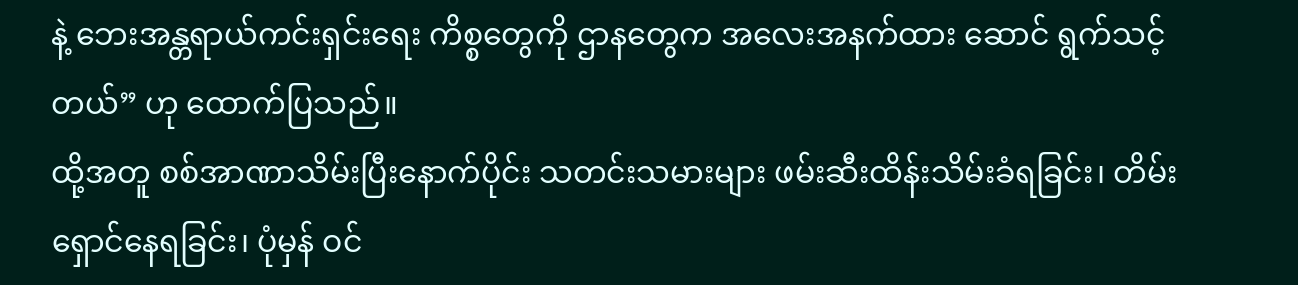နဲ့ ဘေးအန္တရာယ်ကင်းရှင်းရေး ကိစ္စတွေကို ဌာနတွေက အလေးအနက်ထား ဆောင် ရွက်သင့်တယ်” ဟု ထောက်ပြသည်။
ထို့အတူ စစ်အာဏာသိမ်းပြီးနောက်ပိုင်း သတင်းသမားများ ဖမ်းဆီးထိန်းသိမ်းခံရခြင်း၊ တိမ်းရှောင်နေရခြင်း၊ ပုံမှန် ဝင်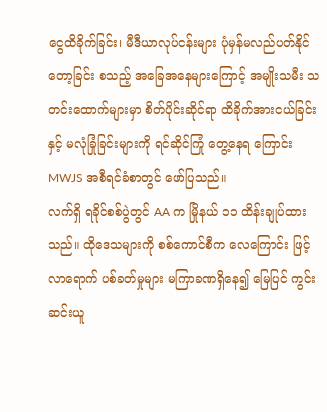ငွေထိခိုက်ခြင်း၊ မီဒီယာလုပ်ငန်းများ ပုံမှန်မလည်ပတ်နိုင်တော့ခြင်း စသည့် အခြေအနေများကြောင့် အမျိုးသမီး သတင်းထောက်များမှာ စိတ်ပိုင်းဆိုင်ရာ ထိခိုက်အားငယ်ခြင်းနှင့် မလုံခြုံခြင်းများကို ရင်ဆိုင်ကြုံ တွေ့နေရ ကြောင်း MWJS အစီရင်ခံစာတွင် ဖော်ပြသည်။
လက်ရှိ ရခိုင်စစ်ပွဲတွင် AA က မြိုနယ် ၁၁ ထိန်းချုပ်ထားသည်။ ထိုဒေသများကို စစ်ကောင်စီက လေကြောင်း ဖြင့် လာရောက် ပစ်ခတ်မှုများ မကြာခဏရှိနေ၍ မြေပြင် ကွင်းဆင်းယူ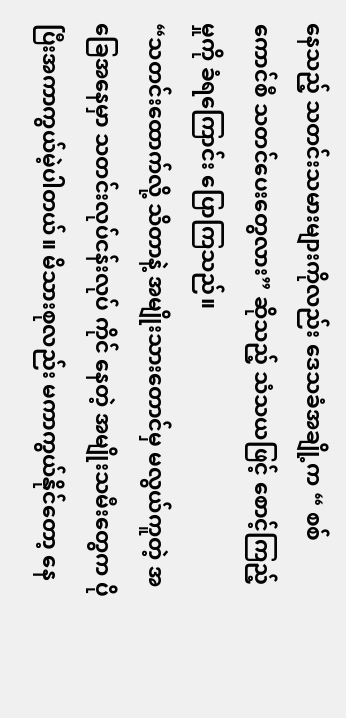နေသည့် သတင်းသမားများကိုလည်း ဒေသခံအချို့က “ စစ်ကောင်စီ သတင်ပေးတွေလား” ဆိုသည့် သံသယဖြင့် စောင့်ကြည့်မှုကို ခံရကြောင်း ပြောကြသည်။
“သတင်းထောက်လို့ သိတာနဲ့ အမျိုးသားတောင်မှ မလွယ်ကူတဲ့ အခြေအနေမှာ သတင်းလုပ်ငန်းလုပ် ကိုင် နေတဲ့ အမျိုးသမီးတွေက ပိုပြီးအကာကွယ်မဲ့ပါတယ်။ မိသားစုလည်း မကာကွယ်နိုင်တော့ နေ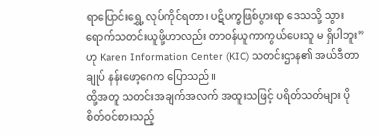ရာပြောင်းရွှေ့ လုပ်ကိုင်ရတာ၊ ပဋိပက္ခဖြစ်ပွားရာ ဒေသသို့ သွားရောက်သတင်းယူဖို့ဟာလည်း တာဝန်ယူကာကွယ်ပေးသူ မ ရှိပါဘူး” ဟု Karen Information Center (KIC) သတင်းဌာန၏ အယ်ဒီတာချုပ် နန်းဖော့ဂေက ပြောသည်။
ထို့အတူ သတင်းအချက်အလက် အထူးသဖြင့် ပရိတ်သတ်များ ပိုစိတ်ဝင်စားသည့်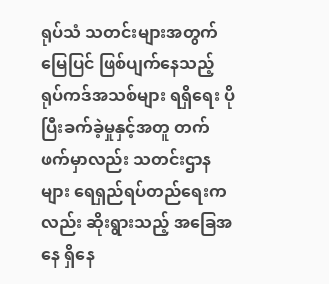ရုပ်သံ သတင်းများအတွက် မြေပြင် ဖြစ်ပျက်နေသည့် ရုပ်ကဒ်အသစ်များ ရရှိရေး ပိုပြီးခက်ခဲ့မှုနှင့်အတူ တက်ဖက်မှာလည်း သတင်းဌာန များ ရေရှည်ရပ်တည်ရေးကလည်း ဆိုးရွားသည့် အခြေအနေ ရှိနေ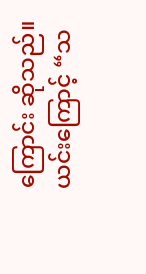ကြောင်း ဆိုသည်။
ယင်းကြောင့် “သ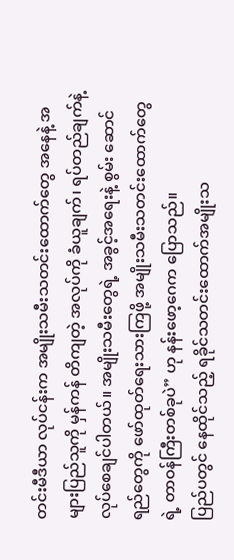တင်းမီဒီယာ လုပ်ငန်းက အမျိုးသမီးသတင်းထောက်တွေ အနေနဲ့ အများပြည်သူကို မှန်ကန် တိကျတဲ့ အလုပ်ကို ခံယူချက်၊ ရပ်တည်ချက်နဲ့ လုပ်စေချင်ပါတယ်။ အမျိုးသမီးတွေရဲ့ အခွင့်အရေးနဲ့ စွမ်း ဆောင်ရည်တွေကို ဖော်ထုတ်ရေးသားကြဖို့ အမျိုးသမီးသတင်းထောက်တွေရဲ့ တာဝန်ကြီးတစ်ခုပဲ” ဟု နန်းဖော့ဂေက ပြောသည်။
ပြည်ပတွင် နေထိုင်သည့် ရခိုင်သတင်းထောက်အမျိုးသ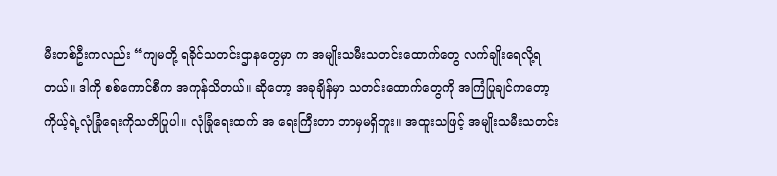မီးတစ်ဦးကလည်း “ကျမတို့ ရခိုင်သတင်းဌာနတွေမှာ က အမျိုးသမီးသတင်းထောက်တွေ လက်ချိုးရေလို့ရတယ်။ ဒါကို စစ်ကောင်စီက အကုန်သိတယ်။ ဆိုတော့ အခုချိန်မှာ သတင်းထောက်တွေကို အကြံပြုချင်ကတော့ ကိုယ့်ရဲ့လုံခြုံရေးကိုသတိပြုပါ။ လုံခြုံရေးထက် အ ရေးကြီးတာ ဘာမှမရှိဘူး။ အထူးသဖြင့် အမျိုးသမီးသတင်း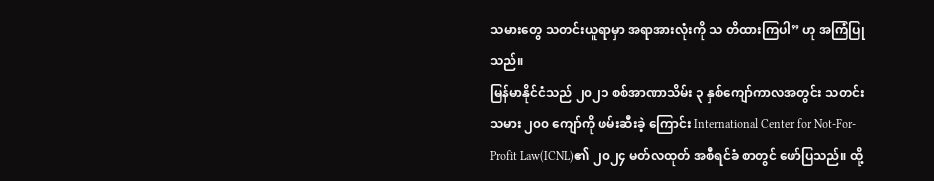သမားတွေ သတင်းယူရာမှာ အရာအားလုံးကို သ တိထားကြပါ” ဟု အကြံပြုသည်။
မြန်မာနိုင်ငံသည် ၂၀၂၁ စစ်အာဏာသိမ်း ၃ နှစ်ကျော်ကာလအတွင်း သတင်းသမား ၂၀၀ ကျော်ကို ဖမ်းဆီးခဲ့ ကြောင်း International Center for Not-For-Profit Law(ICNL)၏ ၂၀၂၄ မတ်လထုတ် အစီရင်ခံ စာတွင် ဖော်ပြသည်။ ထို့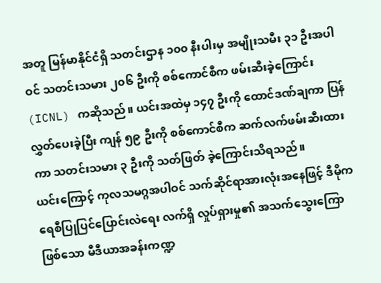အတူ မြန်မာနိုင်ငံရှိ သတင်းဌာန ၁၀၀ နီးပါးမှ အမျိုးသမီး ၃၁ ဦးအပါဝင် သတင်းသမား ၂၀၆ ဦးကို စစ်ကောင်စီက ဖမ်းဆီးခဲ့ကြောင်း (ICNL) ကဆိုသည်။ ယင်းအထဲမှ ၁၄၇ ဦးကို ထောင်ဒဏ်ချကာ ပြန် လွှတ်ပေးခဲ့ပြီး ကျန် ၅၉ ဦးကို စစ်ကောင်စီက ဆက်လက်ဖမ်းဆီးထားကာ သတင်းသမား ၃ ဦးကို သတ်ဖြတ် ခဲ့ကြောင်းသိရသည်။
ယင်းကြောင့် ကုလသမဂ္ဂအပါဝင် သက်ဆိုင်ရာအားလုံးအနေဖြင့် ဒီမိုကရေစီပြုပြင်ပြောင်းလဲရေး လက်ရှိ လှုပ်ရှားမှု၏ အသက်သွေးကြောဖြစ်သော မီဒီယာအခန်းကဏ္ဍ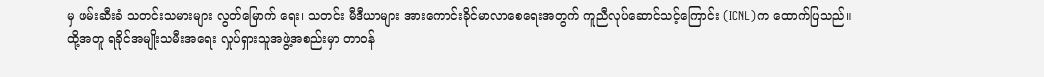မှ ဖမ်းဆီးခံ သတင်းသမားများ လွတ်မြောက် ရေး၊ သတင်း မီဒီယာများ အားကောင်းခိုင်မာလာစေရေးအတွက် ကူညီလုပ်ဆောင်သင့်ကြောင်း (ICNL)က ထောက်ပြသည်။
ထို့အတူ ရခိုင်အမျိုးသမီးအရေး လှုပ်ရှားသူအဖွဲ့အစည်းမှာ တာဝန်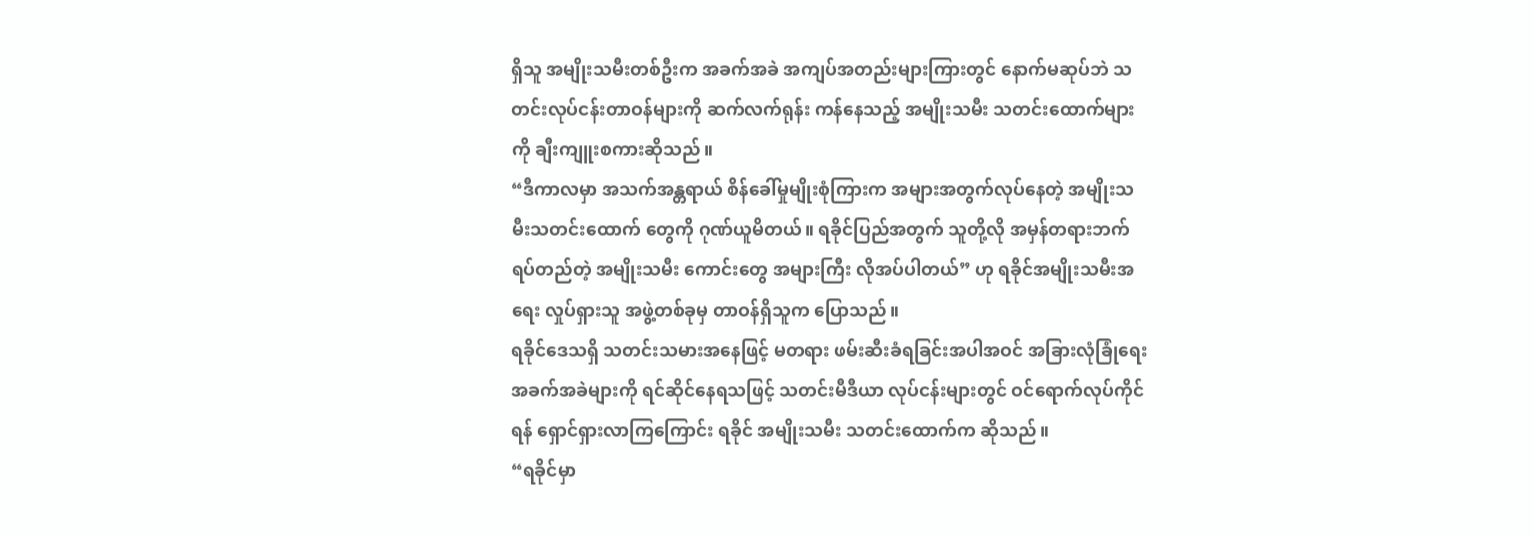ရှိသူ အမျိုးသမီးတစ်ဦးက အခက်အခဲ အကျပ်အတည်းများကြားတွင် နောက်မဆုပ်ဘဲ သတင်းလုပ်ငန်းတာဝန်များကို ဆက်လက်ရုန်း ကန်နေသည့် အမျိုးသမီး သတင်းထောက်များကို ချီးကျူးစကားဆိုသည်။
“ဒီကာလမှာ အသက်အန္တရာယ် စိန်ခေါ်မှုမျိုးစုံကြားက အများအတွက်လုပ်နေတဲ့ အမျိုးသမီးသတင်းထောက် တွေကို ဂုဏ်ယူမိတယ်။ ရခိုင်ပြည်အတွက် သူတို့လို အမှန်တရားဘက် ရပ်တည်တဲ့ အမျိုးသမီး ကောင်းတွေ အများကြီး လိုအပ်ပါတယ်” ဟု ရခိုင်အမျိုးသမီးအရေး လှုပ်ရှားသူ အဖွဲ့တစ်ခုမှ တာဝန်ရှိသူက ပြောသည်။
ရခိုင်ဒေသရှိ သတင်းသမားအနေဖြင့် မတရား ဖမ်းဆီးခံရခြင်းအပါအဝင် အခြားလုံခြုံရေးအခက်အခဲများကို ရင်ဆိုင်နေရသဖြင့် သတင်းမီဒီယာ လုပ်ငန်းများတွင် ဝင်ရောက်လုပ်ကိုင်ရန် ရှောင်ရှားလာကြကြောင်း ရခိုင် အမျိုးသမီး သတင်းထောက်က ဆိုသည်။
“ရခိုင်မှာ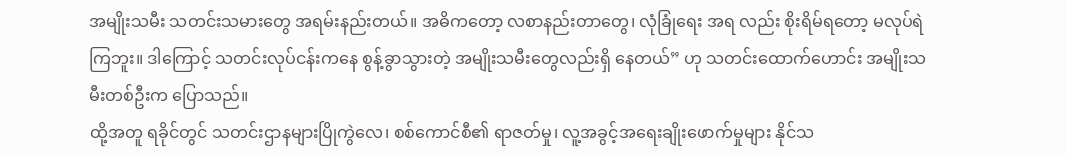အမျိုးသမီး သတင်းသမားတွေ အရမ်းနည်းတယ်။ အဓိကတော့ လစာနည်းတာတွေ၊ လုံခြုံရေး အရ လည်း စိုးရိမ်ရတော့ မလုပ်ရဲကြဘူး။ ဒါကြောင့် သတင်းလုပ်ငန်းကနေ စွန့်ခွာသွားတဲ့ အမျိုးသမီးတွေလည်းရှိ နေတယ်” ဟု သတင်းထောက်ဟောင်း အမျိုးသမီးတစ်ဦးက ပြောသည်။
ထို့အတူ ရခိုင်တွင် သတင်းဌာနများပြိုကွဲလေ၊ စစ်ကောင်စီ၏ ရာဇတ်မှု၊ လူ့အခွင့်အရေးချိုးဖောက်မှုများ နိုင်သ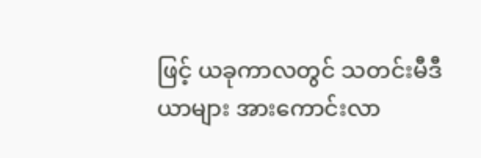ဖြင့် ယခုကာလတွင် သတင်းမီဒီယာများ အားကောင်းလာ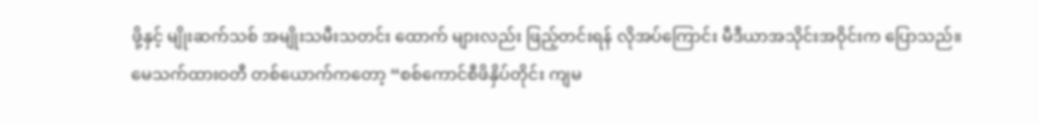ဖို့နှင့် မျိုးဆက်သစ် အမျိုးသမီးသတင်း ထောက် များလည်း ဖြည့်တင်းရန် လိုအပ်ကြောင်း မီဒီယာအသိုင်းအဝိုင်းက ပြောသည်။
မေသက်ထားဝတီ တစ်ယောက်ကတော့ “စစ်ကောင်စီဖိနှိပ်တိုင်း ကျမ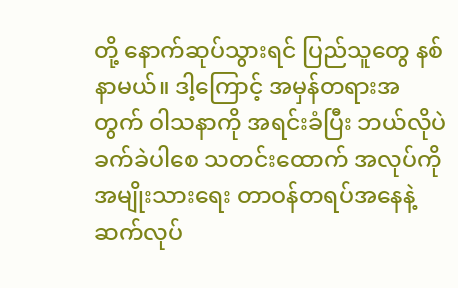တို့ နောက်ဆုပ်သွားရင် ပြည်သူတွေ နစ်နာမယ်။ ဒါ့ကြောင့် အမှန်တရားအတွက် ဝါသနာကို အရင်းခံပြီး ဘယ်လိုပဲ ခက်ခဲပါစေ သတင်းထောက် အလုပ်ကို အမျိုးသားရေး တာဝန်တရပ်အနေနဲ့ ဆက်လုပ်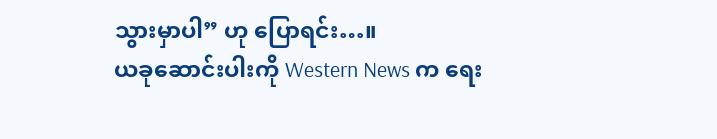သွားမှာပါ” ဟု ပြောရင်း…။
ယခုဆောင်းပါးကို Western News က ရေး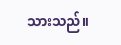သားသည်။